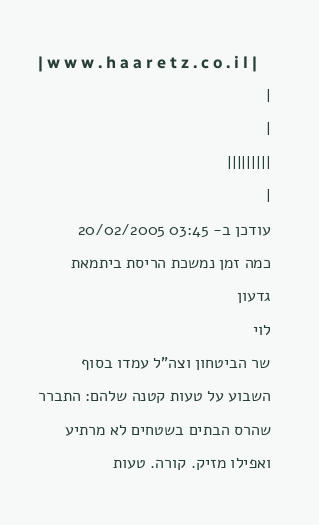| w w w . h a a r e t z . c o . i l |
|
|
|||||||||
|
עודכן ב- 03:45 20/02/2005
כמה זמן נמשכת הריסת ביתמאת גדעון
לוי
שר הביטחון וצה"ל עמדו בסוף השבוע על טעות קטנה שלהם: התברר שהרס הבתים בשטחים לא מרתיע ואפילו מזיק. קורה. טעות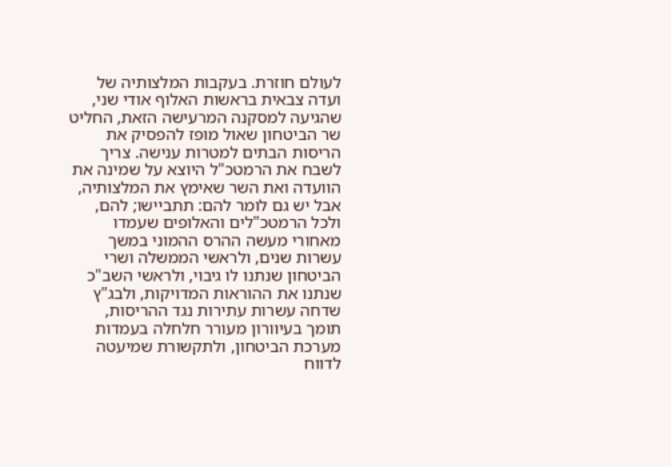לעולם חוזרת. בעקבות המלצותיה של ועדה צבאית בראשות האלוף אודי שני, שהגיעה למסקנה המרעישה הזאת, החליט שר הביטחון שאול מופז להפסיק את הריסות הבתים למטרות ענישה. צריך לשבח את הרמטכ"ל היוצא על שמינה את הוועדה ואת השר שאימץ את המלצותיה, אבל יש גם לומר להם: תתביישו; להם, ולכל הרמטכ"לים והאלופים שעמדו מאחורי מעשה ההרס ההמוני במשך עשרות שנים, ולראשי הממשלה ושרי הביטחון שנתנו לו גיבוי, ולראשי השב"כ שנתנו את ההוראות המדויקות, ולבג"ץ שדחה עשרות עתירות נגד ההריסות, תומך בעיוורון מעורר חלחלה בעמדות מערכת הביטחון, ולתקשורת שמיעטה לדווח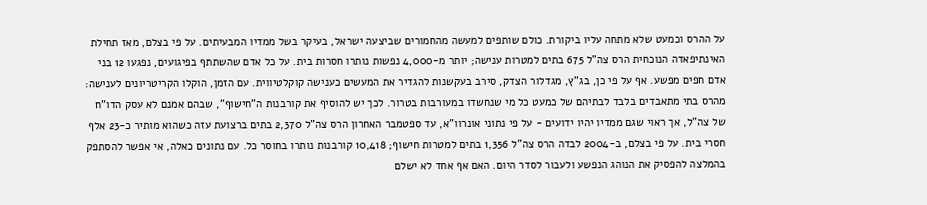על ההרס וכמעט שלא מתחה עליו ביקורת. כולם שותפים למעשה מהחמורים שביצעה ישראל, בעיקר בשל ממדיו המבעיתים. על פי בצלם, מאז תחילת האינתיפאדה הנוכחית הרס צה"ל 675 בתים למטרות ענישה; יותר מ-4,000 נפשות נותרו חסרות בית. על כל אדם שהשתתף בפיגועים, נפגעו 12 בני אדם חפים מפשע. אף על פי כן, בג"ץ, מגדלור הצדק, סירב בעקשנות להגדיר את המעשים כענישה קוקלטיווית. עם הזמן, הוקלו הקריטריונים לענישה: מהרס בתי מתאבדים בלבד לבתיהם של כמעט כל מי שנחשדו במעורבות בטרור. לכך יש להוסיף את קורבנות ה"חישוף", שבהם אמנם לא עסק הדו"ח של צה"ל, אך ראוי שגם ממדיו יהיו ידועים - על פי נתוני אונרוו"א, עד ספטמבר האחרון הרס צה"ל 2,370 בתים ברצועת עזה כשהוא מותיר כ-23 אלף חסרי בית. על פי בצלם, ב-2004 לבדה הרס צה"ל 1,356 בתים למטרות חישוף; 10,418 קורבנות נותרו בחוסר כל. עם נתונים כאלה, אי אפשר להסתפק בהמלצה להפסיק את הנוהג הנפשע ולעבור לסדר היום. האם אף אחד לא ישלם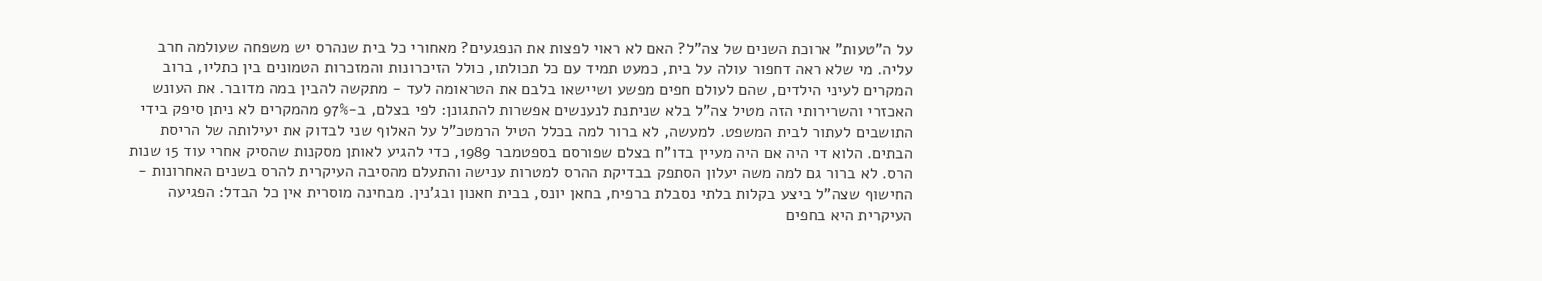על ה"טעות" ארוכת השנים של צה"ל? האם לא ראוי לפצות את הנפגעים? מאחורי כל בית שנהרס יש משפחה שעולמה חרב עליה. מי שלא ראה דחפור עולה על בית, כמעט תמיד עם כל תכולתו, כולל הזיכרונות והמזכרות הטמונים בין כתליו, ברוב המקרים לעיני הילדים, שהם לעולם חפים מפשע ושיישאו בלבם את הטראומה לעד - מתקשה להבין במה מדובר. את העונש האכזרי והשרירותי הזה מטיל צה"ל בלא שניתנת לנענשים אפשרות להתגונן: לפי בצלם, ב-97% מהמקרים לא ניתן סיפק בידי התושבים לעתור לבית המשפט. למעשה, לא ברור למה בכלל הטיל הרמטכ"ל על האלוף שני לבדוק את יעילותה של הריסת הבתים. הלוא די היה אם היה מעיין בדו"ח בצלם שפורסם בספטמבר 1989, כדי להגיע לאותן מסקנות שהסיק אחרי עוד 15 שנות הרס. לא ברור גם למה משה יעלון הסתפק בבדיקת ההרס למטרות ענישה והתעלם מהסיבה העיקרית להרס בשנים האחרונות - החישוף שצה"ל ביצע בקלות בלתי נסבלת ברפיח, בחאן יונס, בבית חאנון ובג'נין. מבחינה מוסרית אין כל הבדל: הפגיעה העיקרית היא בחפים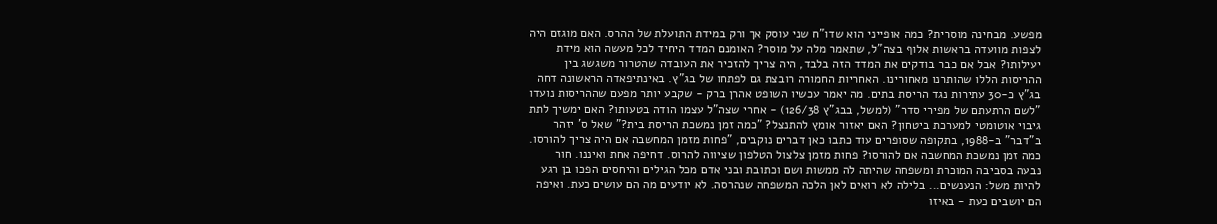מפשע. מבחינה מוסרית? כמה אופייני הוא שדו"ח שני עוסק אך ורק במידת התועלת של ההרס. האם מוגזם היה לצפות מוועדה בראשות אלוף בצה"ל, שתאמר מלה על מוסר? האומנם המדד היחיד לכל מעשה הוא מידת יעילותו? אבל אם כבר בודקים את המדד הזה בלבד, היה צריך להזכיר את העובדה שהטרור משגשג בין ההריסות הללו שהותרנו מאחורינו. האחריות החמורה רובצת גם לפתחו של בג"ץ. באינתיפאדה הראשונה דחה בג"ץ כ-30 עתירות נגד הריסת בתים. מה יאמר עכשיו השופט אהרן ברק - שקבע יותר מפעם שההריסות נועדו "לשם הרתעתם של מפירי סדר" (למשל, בבג"ץ 126/38) - אחרי שצה"ל עצמו הודה בטעותו? האם ימשיך לתת גיבוי אוטומטי למערכת ביטחון? האם יאזור אומץ להתנצל? "כמה זמן נמשכת הריסת בית?" שאל ס' יזהר ב"דבר" ב-1988, בתקופה שסופרים עוד כתבו כאן דברים נוקבים, "פחות מזמן המחשבה אם היה צריך להורסו. כמה זמן נמשכת המחשבה אם להורסו? פחות מזמן צלצול הטלפון שציווה להרוס. דחיפה אחת ואיננו. חור נבעה בסביבה המוכרת ומשפחה שהיתה לה ממשות ושם וכתובת ובני אדם מכל הגילים והיחסים הפכו בן רגע להיות משל: הנענשים... בלילה לא רואים לאן הלכה המשפחה שנהרסה. לא יודעים מה הם עושים כעת. ואיפה הם יושבים כעת - באיזו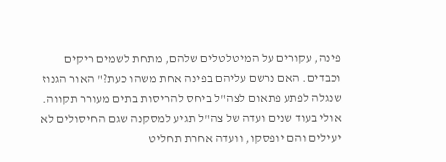פינה, עקורים על המיטלטלים שלהם, מתחת לשמים ריקים וכבדים. האם נרשם עליהם בפינה אחת משהו כעת?" האור הגנוז שנגלה לפתע פתאום לצה"ל ביחס להריסות בתים מעורר תקווה. אולי בעוד שנים ועדה של צה"ל תגיע למסקנה שגם החיסולים לא יעילים והם יופסקו, וועדה אחרת תחליט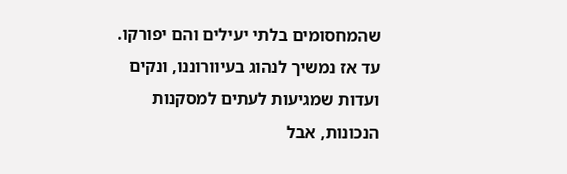שהמחסומים בלתי יעילים והם יפורקו. עד אז נמשיך לנהוג בעיוורוננו, ונקים ועדות שמגיעות לעתים למסקנות הנכונות, אבל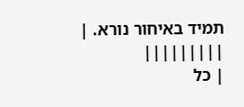תמיד באיחור נורא. |
|||||||||
| כל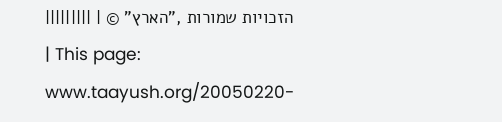הזכויות שמורות ,"הארץ" © | |||||||||
| This page:
www.taayush.org/20050220-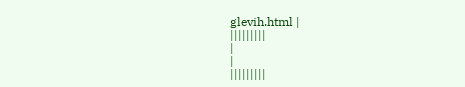glevih.html |
|||||||||
|
|
|||||||||